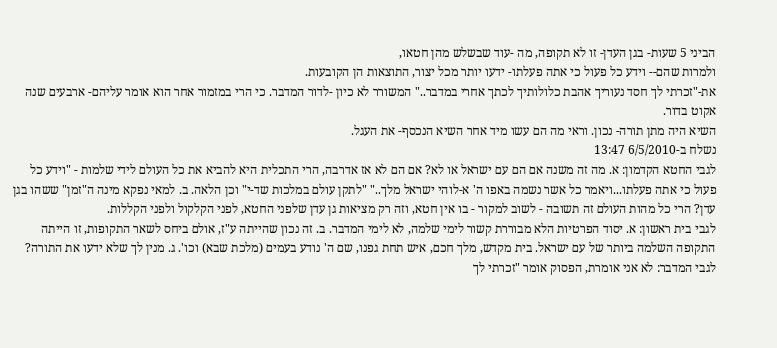הביני 5 שעות- בגן העדן- זו לא תקופה, מה -עוד שבשלש מהן חטאו,
ולמרות שהם-- וידע כל פעול כי אתה פעלתו- ידעו יותר מכל יצור, התוצאות הן הקובעות.
את-"זכרתי לך חסד נעוריך אהבת כלולותיך לכתך אחרי במדבר.." המשורר לא כיון -לדור המדבר. כי הרי במזמור אחר הוא אומר עליהם- ארבעים שנה אקוט בדור.
השיא היה מתן תורה- נכון. וראי מה הם עשו מיד אחר השיא הנכסף- את העגל.
נשלח ב-6/5/2010 13:47
לגבי החטא הקדמון: א. מה זה משנה אם הם עם ישראל או לא? אם הם לא אז אדרבה, הרי התכלית היא להביא את כל העולם לידי שלמות - "וידע כל פעול כי אתה פעלתו...ויאמר כל אשר נשמה באפו ה' א-לוהי ישראל מלך.." "לתקן עולם במלכות שד-י" וכן הלאה. ב. למאי נפקא מינה ה"זמן" ששהו בגן עדן? הרי כל מהות העולם זה תשובה - לשוב למקור - בו אין חטא, וזה רק מציאות גן עדן שלפני החטא, לפני הקלקול ולפני הקללות.
לגבי בית ראשון: א. יסוד הפרטיות הלא מבוררת קשור לימי שלמה, לא לימי המדבר. ב. זה נכון שהייתה ע"ז, אולם ביחס לשאר התקופות, זו הייתה התקופה השלמה ביותר של עם ישראל. בית מקדש, מלך חכם, איש תחת גפנו, שם ה' נודע בעמים (מלכת שבא) וכו'. ג. מנין לך שלא ידעו את התורה?
לגבי המדבר: לא אני אומרת, הפסוק אומר "זכרתי לך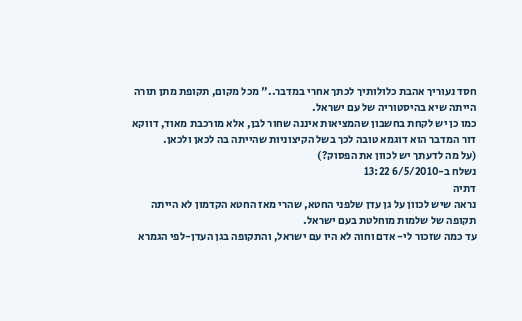חסד נעוריך אהבת כלולותיך לכתך אחרי במדבר.." מכל מקום, תקופת מתן תורה הייתה שיא בהיסטוריה של עם ישראל.
כמו כן יש לקחת בחשבון שהמציאות איננה שחור לבן, אלא מורכבת מאוד, דווקא דור המדבר הוא דוגמא טובה לכך בשל הקיצוניות שהייתה בה לכאן ולכאן.
(על מה לדעתך יש לכוון את הפסוק?)
נשלח ב-6/5/2010 13:22
דתיה
נראה שיש לכוון על גן עדן שלפני החטא, שהרי מאז החטא הקדמון לא הייתה תקופה של שלמות מוחלטת בעם ישראל.
עד כמה שזכור לי- אדם וחוה לא היו עם ישראל, והתקופה בגן העדן-לפי הגמרא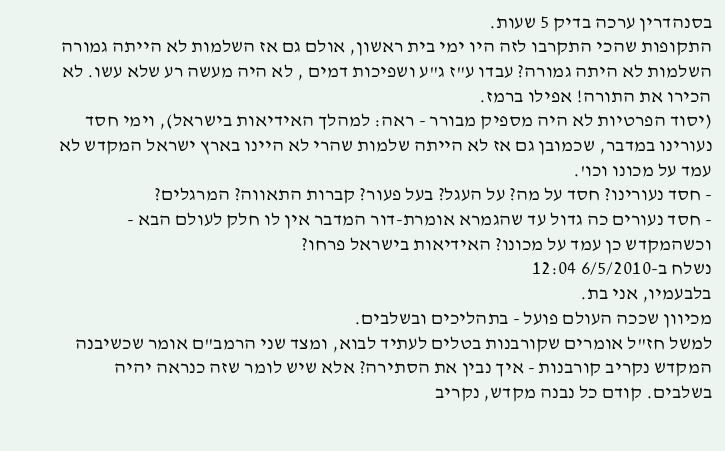בסנהדרין ערכה בדיק 5 שעות.
התקופות שהכי התקרבו לזה היו ימי בית ראשון, אולם גם אז השלמות לא הייתה גמורה
השלמות לא היתה גמורה? עבדו ע"ז ג"ע ושפיכות דמים , לא היה מעשה רע שלא עשו. לא הכירו את התורה! אפילו ברמז.
(יסוד הפרטיות לא היה מספיק מבורר - ראה: למהלך האידיאות בישראל), וימי חסד נעורינו במדבר, שכמובן גם אז לא הייתה שלמות שהרי לא היינו בארץ ישראל המקדש לא עמד על מכונו וכו'.
- חסד נעורינו? חסד על מה? על העגל? בעל פעור? קברות התאווה? המרגלים?
- חסד נעורים כה גדול עד שהגמרא אומרת-דור המדבר אין לו חלק לעולם הבא - וכשהמקדש כן עמד על מכונו? האידיאות בישראל פרחו?
נשלח ב-6/5/2010 12:04
בלבעמיו, אני בת.
מכיוון שככה העולם פועל - בתהליכים ובשלבים.
למשל חז"ל אומרים שקורבנות בטלים לעתיד לבוא, ומצד שני הרמב"ם אומר שכשיבנה המקדש נקריב קורבנות - איך נבין את הסתירה? אלא שיש לומר שזה כנראה יהיה בשלבים. קודם כל נבנה מקדש, נקריב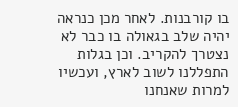בו קורבנות. לאחר מכן כנראה יהיה שלב בגאולה בו כבר לא נצטרך להקריב. וכן בגלות התפללנו לשוב לארץ, ועכשיו למרות שאנחנו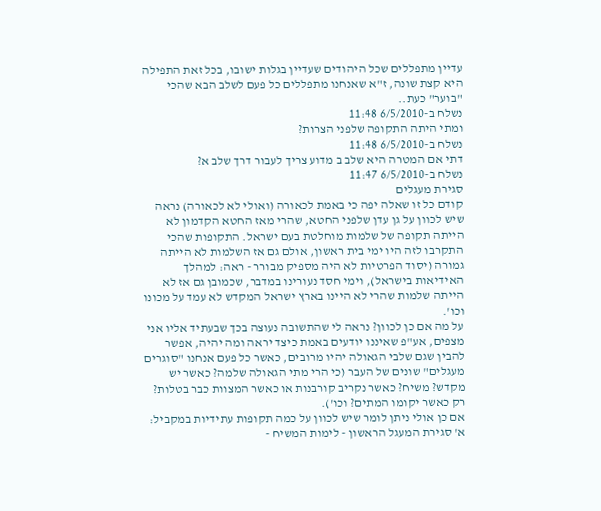עדיין מתפללים שכל היהודים שעדיין בגלות ישובו, בכל זאת התפילה היא קצת שונה, ז"א שאנחנו מתפללים כל פעם לשלב הבא שהכי "בוער" כעת..
נשלח ב-6/5/2010 11:48
ומתי היתה התקופה שלפני הצרות?
נשלח ב-6/5/2010 11:48
דתי אם המטרה היא שלב ב מדוע צריך לעבור דרך שלב א?
נשלח ב-6/5/2010 11:47
סגירת מעגלים
קודם כל זו שאלה יפה כי באמת לכאורה (ואולי לא לכאורה) נראה שיש לכוון על גן עדן שלפני החטא, שהרי מאז החטא הקדמון לא הייתה תקופה של שלמות מוחלטת בעם ישראל. התקופות שהכי התקרבו לזה היו ימי בית ראשון, אולם גם אז השלמות לא הייתה גמורה (יסוד הפרטיות לא היה מספיק מבורר - ראה: למהלך האידיאות בישראל), וימי חסד נעורינו במדבר, שכמובן גם אז לא הייתה שלמות שהרי לא היינו בארץ ישראל המקדש לא עמד על מכונו וכו'.
על מה אם כן לכוון? נראה לי שהתשובה נעוצה בכך שבעתיד אליו אני מצפים, אע"פ שאיננו יודעים באמת כיצד יראה ומה יהיה, אפשר להבין שגם שלבי הגאולה יהיו מרובים, כאשר כל פעם אנחנו "סוגרים מעגלים" שונים של העבר (כי הרי מתי הגאולה שלמה? כאשר יש מקדש? משיח? כאשר נקריב קורבנות או כאשר המצוות כבר בטלות? רק כאשר יקומו המתים? וכו').
אם כן אולי ניתן לומר שיש לכוון על כמה תקופות עתידיות במקביל:
א' סגירת המעגל הראשון - לימות המשיח -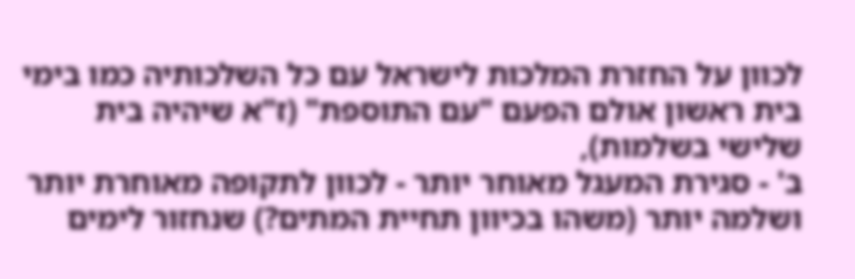לכוון על החזרת המלכות לישראל עם כל השלכותיה כמו בימי בית ראשון אולם הפעם "עם התוספת" (ז"א שיהיה בית שלישי בשלמות),
ב' - סגירת המעגל מאוחר יותר - לכוון לתקופה מאוחרת יותר ושלמה יותר (משהו בכיוון תחיית המתים?) שנחזור לימים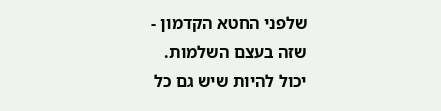שלפני החטא הקדמון - שזה בעצם השלמות.
יכול להיות שיש גם כל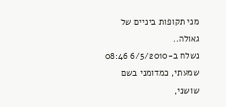מני תקופות ביניים של גאולה..
נשלח ב-6/5/2010 08:46
שמעתי, כמדומני בשם שושני,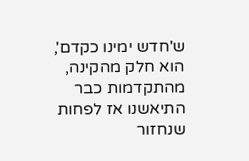ש'חדש ימינו כקדם', הוא חלק מהקינה, מהתקדמות כבר התיאשנו אז לפחות שנחזור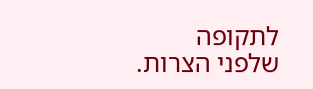לתקופה שלפני הצרות.